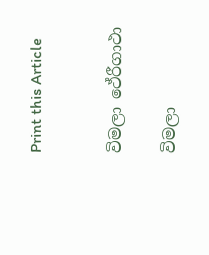Print this Article


විමලා ථේරීගාථා

විමලා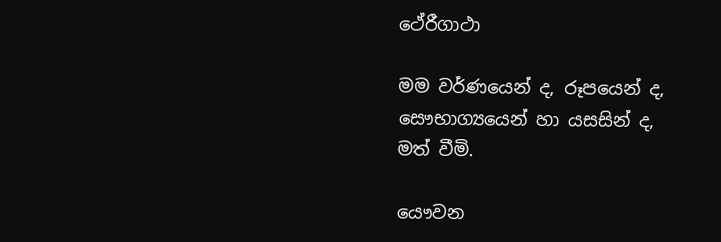ථේරීගාථා

මම වර්ණයෙන් ද, රූපයෙන් ද,
සෞභාග්‍යයෙන් හා යසසින් ද,
මත් වීමි.

යෞවන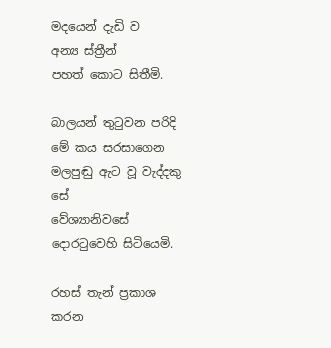මදයෙන් දැඩි ව
අන්‍ය ස්ත්‍රීන්
පහත් කොට සිතීමි.

බාලයන් තුටුවන පරිදි
මේ කය සරසාගෙන
මලපුඬු ඇට වූ වැද්දකු සේ
වේශ්‍යානිවසේ
දොරටුවෙහි සිටියෙමි.

රහස් තැන් ප්‍රකාශ කරන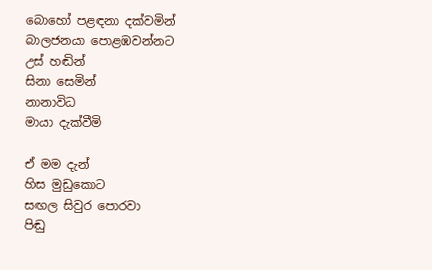බොහෝ පළඳනා දක්වමින්
බාලජනයා පොළඹවන්නට
උස් හඬින්
සිනා සෙමින්
නානාවිධ
මායා දැක්වීමි

ඒ මම දැන්
හිස මුඩුකොට
සඟල සිවුර පොරවා
පිඬු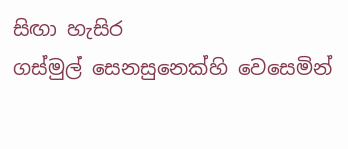සිඟා හැසිර
ගස්මුල් සෙනසුනෙක්හි වෙසෙමින්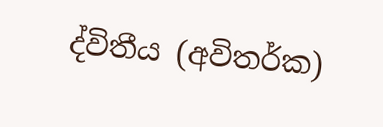ද්විතීය (අවිතර්ක)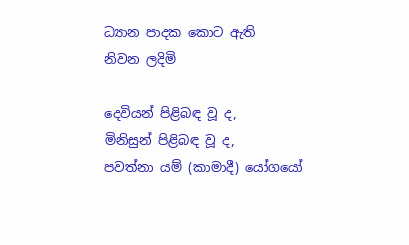ධ්‍යාන පාදක කොට ඇති
නිවන ලදිමි

දෙවියන් පිළිබඳ වූ ද,
මිනිසුන් පිළිබඳ වූ ද,
පවත්නා යම් (කාමාදී) යෝගයෝ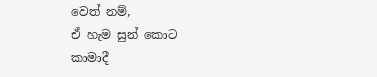වෙත් නම්,
ඒ හැම සුන් කොට
කාමාදී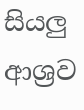සියලු ආශ්‍රව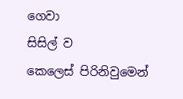ගෙවා
සිසිල් ව
කෙලෙස් පිරිනිවුමෙන්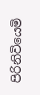පිරිනිවියෙමි